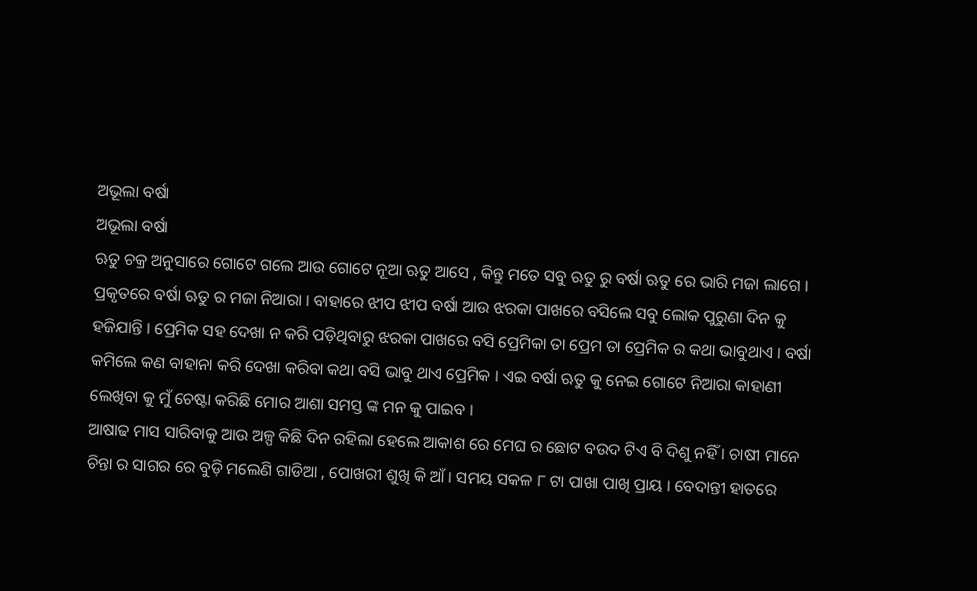ଅଭୂଲା ବର୍ଷା
ଅଭୂଲା ବର୍ଷା
ଋତୁ ଚକ୍ର ଅନୁସାରେ ଗୋଟେ ଗଲେ ଆଉ ଗୋଟେ ନୂଆ ଋତୁ ଆସେ , କିନ୍ତୁ ମତେ ସବୁ ଋତୁ ରୁ ବର୍ଷା ଋତୁ ରେ ଭାରି ମଜା ଲାଗେ । ପ୍ରକୃତରେ ବର୍ଷା ଋତୁ ର ମଜା ନିଆରା । ବାହାରେ ଝୀପ ଝୀପ ବର୍ଷା ଆଉ ଝରକା ପାଖରେ ବସିଲେ ସବୁ ଲୋକ ପୁରୁଣା ଦିନ କୁ ହଜିଯାନ୍ତି । ପ୍ରେମିକ ସହ ଦେଖା ନ କରି ପଡ଼ିଥିବାରୁ ଝରକା ପାଖରେ ବସି ପ୍ରେମିକା ତା ପ୍ରେମ ତା ପ୍ରେମିକ ର କଥା ଭାବୁଥାଏ । ବର୍ଷା କମିଲେ କଣ ବାହାନା କରି ଦେଖା କରିବା କଥା ବସି ଭାବୁ ଥାଏ ପ୍ରେମିକ । ଏଇ ବର୍ଷା ଋତୁ କୁ ନେଇ ଗୋଟେ ନିଆରା କାହାଣୀ ଲେଖିବା କୁ ମୁଁ ଚେଷ୍ଟା କରିଛି ମୋର ଆଶା ସମସ୍ତ ଙ୍କ ମନ କୁ ପାଇବ ।
ଆଷାଢ ମାସ ସାରିବାକୁ ଆଉ ଅଳ୍ପ କିଛି ଦିନ ରହିଲା ହେଲେ ଆକାଶ ରେ ମେଘ ର ଛୋଟ ବଉଦ ଟିଏ ବି ଦିଶୁ ନହିଁ । ଚାଷୀ ମାନେ ଚିନ୍ତା ର ସାଗର ରେ ବୁଡ଼ି ମଲେଣି ଗାଡିଆ , ପୋଖରୀ ଶୁଖି କି ଆଁ । ସମୟ ସକଳ ୮ ଟା ପାଖା ପାଖି ପ୍ରାୟ । ବେଦାନ୍ତୀ ହାତରେ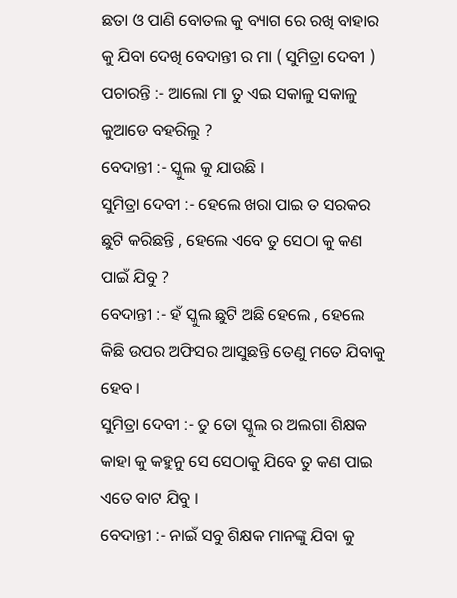ଛତା ଓ ପାଣି ବୋତଲ କୁ ବ୍ୟାଗ ରେ ରଖି ବାହାର କୁ ଯିବା ଦେଖି ବେଦାନ୍ତୀ ର ମା ( ସୁମିତ୍ରା ଦେବୀ ) ପଚାରନ୍ତି :- ଆଲୋ ମା ତୁ ଏଇ ସକାଳୁ ସକାଳୁ କୁଆଡେ ବହରିଲୁ ?
ବେଦାନ୍ତୀ :- ସ୍କୁଲ କୁ ଯାଉଛି ।
ସୁମିତ୍ରା ଦେବୀ :- ହେଲେ ଖରା ପାଇ ତ ସରକର ଛୁଟି କରିଛନ୍ତି , ହେଲେ ଏବେ ତୁ ସେଠା କୁ କଣ ପାଇଁ ଯିବୁ ?
ବେଦାନ୍ତୀ :- ହଁ ସ୍କୁଲ ଛୁଟି ଅଛି ହେଲେ , ହେଲେ କିଛି ଉପର ଅଫିସର ଆସୁଛନ୍ତି ତେଣୁ ମତେ ଯିବାକୁ ହେବ ।
ସୁମିତ୍ରା ଦେବୀ :- ତୁ ତୋ ସ୍କୁଲ ର ଅଲଗା ଶିକ୍ଷକ କାହା କୁ କହୁନୁ ସେ ସେଠାକୁ ଯିବେ ତୁ କଣ ପାଇ ଏତେ ବାଟ ଯିବୁ ।
ବେଦାନ୍ତୀ :- ନାଇଁ ସବୁ ଶିକ୍ଷକ ମାନଙ୍କୁ ଯିବା କୁ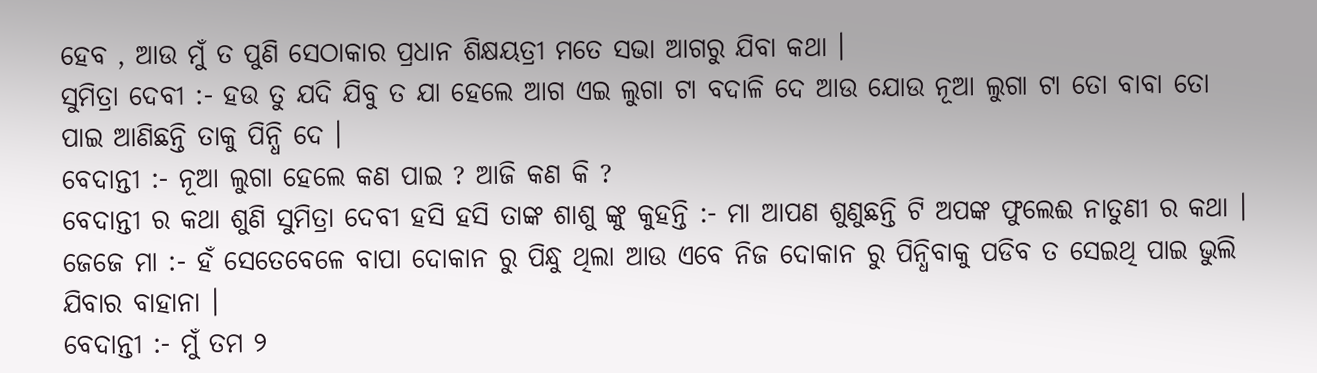ହେବ , ଆଉ ମୁଁ ତ ପୁଣି ସେଠାକାର ପ୍ରଧାନ ଶିକ୍ଷୟତ୍ରୀ ମତେ ସଭା ଆଗରୁ ଯିବା କଥା ।
ସୁମିତ୍ରା ଦେବୀ :- ହଉ ତୁ ଯଦି ଯିବୁ ତ ଯା ହେଲେ ଆଗ ଏଇ ଲୁଗା ଟା ବଦାଳି ଦେ ଆଉ ଯୋଉ ନୂଆ ଲୁଗା ଟା ତୋ ବାବା ତୋ ପାଇ ଆଣିଛନ୍ତି ତାକୁ ପିନ୍ଧି ଦେ ।
ବେଦାନ୍ତୀ :- ନୂଆ ଲୁଗା ହେଲେ କଣ ପାଇ ? ଆଜି କଣ କି ?
ବେଦାନ୍ତୀ ର କଥା ଶୁଣି ସୁମିତ୍ରା ଦେବୀ ହସି ହସି ତାଙ୍କ ଶାଶୁ ଙ୍କୁ କୁହନ୍ତି :- ମା ଆପଣ ଶୁଣୁଛନ୍ତି ଟି ଅପଙ୍କ ଫୁଲେଈ ନାତୁଣୀ ର କଥା ।
ଜେଜେ ମା :- ହଁ ସେତେବେଳେ ବାପା ଦୋକାନ ରୁ ପିନ୍ଧୁ ଥିଲା ଆଉ ଏବେ ନିଜ ଦୋକାନ ରୁ ପିନ୍ଧିବାକୁ ପଡିବ ତ ସେଇଥି ପାଇ ଭୁଲି ଯିବାର ବାହାନା ।
ବେଦାନ୍ତୀ :- ମୁଁ ତମ ୨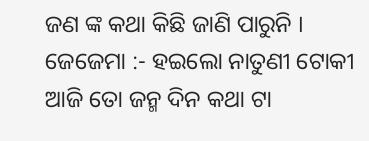ଜଣ ଙ୍କ କଥା କିଛି ଜାଣି ପାରୁନି ।
ଜେଜେମା :- ହଇଲୋ ନାତୁଣୀ ଟୋକୀ ଆଜି ତୋ ଜନ୍ମ ଦିନ କଥା ଟା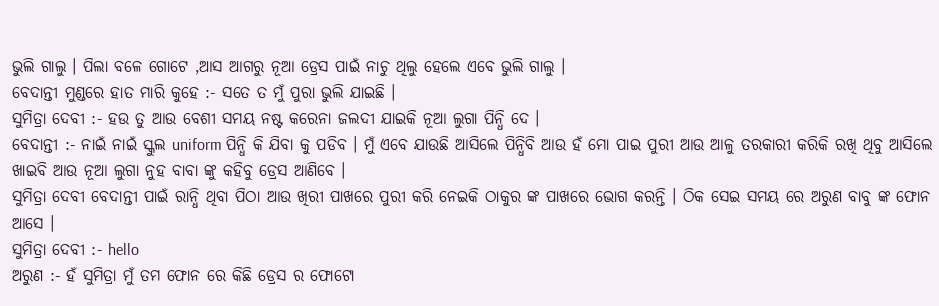ଭୁଲି ଗାଲୁ । ପିଲା ବଳେ ଗୋଟେ ,ଆସ ଆଗରୁ ନୂଆ ଡ୍ରେସ ପାଇଁ ନାଚୁ ଥିଲୁ ହେଲେ ଏବେ ଭୁଲି ଗାଲୁ ।
ବେଦାନ୍ତୀ ମୁଣ୍ଡରେ ହାତ ମାରି କୁହେ :- ସତେ ତ ମୁଁ ପୁରା ଭୁଲି ଯାଇଛି ।
ସୁମିତ୍ରା ଦେବୀ :- ହଉ ତୁ ଆଉ ବେଶୀ ସମୟ ନଷ୍ଟ କରେନା ଜଲଦୀ ଯାଇକି ନୂଆ ଲୁଗା ପିନ୍ଧି ଦେ ।
ବେଦାନ୍ତୀ :- ନାଇଁ ନାଇଁ ସ୍କୁଲ uniform ପିନ୍ଧି କି ଯିବା କୁ ପଡିବ । ମୁଁ ଏବେ ଯାଉଛି ଆସିଲେ ପିନ୍ଧିବି ଆଉ ହଁ ମୋ ପାଇ ପୁରୀ ଆଉ ଆଳୁ ତରକାରୀ କରିକି ରଖି ଥିବୁ ଆସିଲେ ଖାଇବି ଆଉ ନୂଆ ଲୁଗା ନୁହ ବାବା ଙ୍କୁ କହିବୁ ଡ୍ରେସ ଆଣିବେ ।
ସୁମିତ୍ରା ଦେବୀ ବେଦାନ୍ତୀ ପାଇଁ ରାନ୍ଧି ଥିବା ପିଠା ଆଉ ଖିରୀ ପାଖରେ ପୁରୀ କରି ନେଇକି ଠାକୁର ଙ୍କ ପାଖରେ ଭୋଗ କରନ୍ତି । ଠିକ ସେଇ ସମୟ ରେ ଅରୁଣ ବାବୁ ଙ୍କ ଫୋନ ଆସେ ।
ସୁମିତ୍ରା ଦେବୀ :- hello
ଅରୁଣ :- ହଁ ସୁମିତ୍ରା ମୁଁ ତମ ଫୋନ ରେ କିଛି ଡ୍ରେସ ର ଫୋଟୋ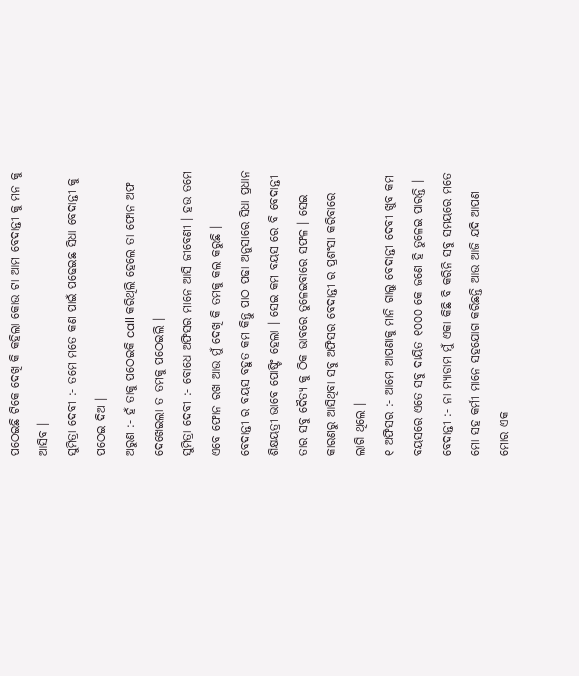ପଠେଇଛି ଟିକେ ଦେଖି କି କହିଲା କୋଉ ଟା ଆମ ବେଦାନ୍ତୀ କୁ ମନ କୁ ଆସିବ ।
ସୁମିତ୍ରା ଦେବୀ :- ତମେ ମତେ କଣ ପାଇଁ ପଢେଇଛ ସିଧା ବେଦାନ୍ତୀ କୁ ପଠେଇ ଦିଅ ।
ଅରୁଣ :- ହଁ ତାକୁ ପଠେଇକି call କରିଥିଲି ହେଲେ ତା ଫୋନ ଅଫ ଦେଖେଇଲା ତ ତମକୁ ପଠେଇଲି ।
ସୁମିତ୍ରା ଦେବୀ :- ବୋଧେ ଅଫିସର ମାନେ ଆସି ଜୀବେଣୀ । ହଉ ତମେ ଏବେ ଫୋନ ରଖ ଆଉ ମୁଁ ଦେଖି କି ତମକୁ କଲ କରୁଛି ।
ବେଦାନ୍ତୀ ର ବୟସ ବହୁତ କମ କିନ୍ତୁ ପାଠ ପଢା ଅନୁସାରେ ସିଧା ପ୍ରଧାନ ଶିକ୍ଷୟତ୍ରୀ ଭାବେ ପୋଷ୍ଟିଂ ହେଲା । ସେଇ କମ ବୟସ ରେ ବି ବେଦାନ୍ତୀ ତାର ସବୁ ଦୈତ୍ୟ କୁ ଠିକ ଭାବରେ ତୁଳେଇବାରେ ସଫଳ । ସେଇ କାରଣରୁ ଆସିଥିବା ସବୁ ଅଫିସର ବେଦାନ୍ତୀ ର ପ୍ରଶଂସା କରିବାରେ ଲାଗି ଥିଲେ ।
୧ ଅଫିସର :- ଆମେ ଆପଣାକୁ ମାନି ଗାଲୁ ବେଦାନ୍ତୀ ଦେବୀ ଖୁବ କମ ବୟସରେ ଏତେ ସବୁ ଦାୟିତ ୧୦୦୦ କେ ଜଣେ ହି ତୁଳେଇ ପାରନ୍ତି ।
ବେଦାନ୍ତୀ :- ନା ମ୍ଯାଡାମ ମୁଁ ଏକା କିଛି ବି କରିନି ସବୁ ସମୟରେ ମତେ ମୋ ସହ କର୍ମୀ ମାନେ ସହଯୋଗ କରିଛନ୍ତି ଆଉ ଆଜି ଯଦି ଆପଣ ମୋର ଏକ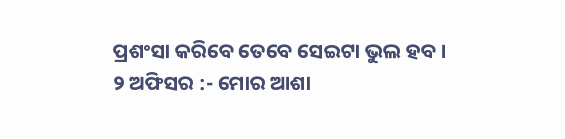ପ୍ରଶଂସା କରିବେ ତେବେ ସେଇଟା ଭୁଲ ହବ ।
୨ ଅଫିସର :- ମୋର ଆଶା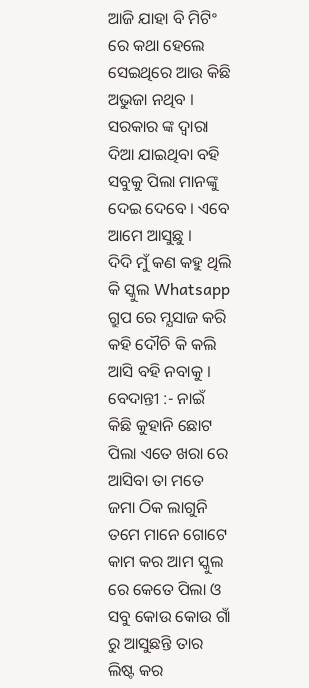ଆଜି ଯାହା ବି ମିଟିଂ ରେ କଥା ହେଲେ ସେଇଥିରେ ଆଉ କିଛି ଅଭୁଜା ନଥିବ । ସରକାର ଙ୍କ ଦ୍ବାରା ଦିଆ ଯାଇଥିବା ବହି ସବୁକୁ ପିଲା ମାନଙ୍କୁ ଦେଇ ଦେବେ । ଏବେ ଆମେ ଆସୁଛୁ ।
ଦିଦି ମୁଁ କଣ କହୁ ଥିଲି କି ସ୍କୁଲ Whatsapp ଗ୍ରୁପ ରେ ମ୍ଯସାଜ କରି କହି ଦୌଚି କି କଲି ଆସି ବହି ନବାକୁ ।
ବେଦାନ୍ତୀ :- ନାଇଁ କିଛି କୁହାନି ଛୋଟ ପିଲା ଏତେ ଖରା ରେ ଆସିବା ତା ମତେ ଜମା ଠିକ ଲାଗୁନି ତମେ ମାନେ ଗୋଟେ କାମ କର ଆମ ସ୍କୁଲ ରେ କେତେ ପିଲା ଓ ସବୁ କୋଉ କୋଉ ଗାଁ ରୁ ଆସୁଛନ୍ତି ତାର ଲିଷ୍ଟ କର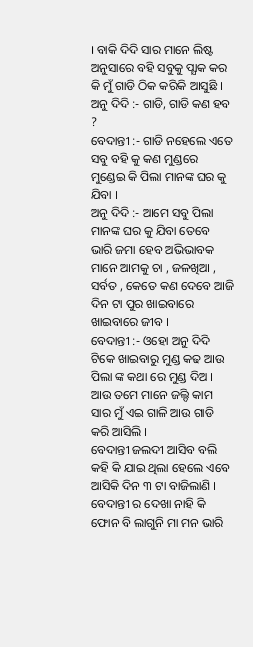। ବାକି ଦିଦି ସାର ମାନେ ଲିଷ୍ଟ ଅନୁସାରେ ବହି ସବୁକୁ ପ୍ଯାକ କର କି ମୁଁ ଗାଡି ଠିକ କରିକି ଆସୁଛି ।
ଅନୁ ଦିଦି :- ଗାଡି, ଗାଡି କଣ ହବ ?
ବେଦାନ୍ତୀ :- ଗାଡି ନହେଲେ ଏତେ ସବୁ ବହି କୁ କଣ ମୁଣ୍ଡରେ ମୁଣ୍ଡେଇ କି ପିଲା ମାନଙ୍କ ଘର କୁ ଯିବା ।
ଅନୁ ଦିଦି :- ଆମେ ସବୁ ପିଲା ମାନଙ୍କ ଘର କୁ ଯିବା ତେବେ ଭାରି ଜମା ହେବ ଅଭିଭାବକ ମାନେ ଆମକୁ ଚା , ଜଳଖିଆ , ସର୍ବତ , କେତେ କଣ ଦେବେ ଆଜି ଦିନ ଟା ପୁର ଖାଇବାରେ ଖାଇବାରେ ଜୀବ ।
ବେଦାନ୍ତୀ :- ଓହୋ ଅନୁ ଦିଦି ଟିକେ ଖାଇବାରୁ ମୁଣ୍ଡ କଢ ଆଉ ପିଲା ଙ୍କ କଥା ରେ ମୁଣ୍ଡ ଦିଅ । ଆଉ ତମେ ମାନେ ଜଲ୍ଦି କାମ ସାର ମୁଁ ଏଇ ଗାଳି ଆଉ ଗାଡି କରି ଆସିଲି ।
ବେଦାନ୍ତୀ ଜଲଦୀ ଆସିବ ବଲି କହି କି ଯାଇ ଥିଲା ହେଲେ ଏବେ ଆସିକି ଦିନ ୩ ଟା ବାଜିଲାଣି । ବେଦାନ୍ତୀ ର ଦେଖା ନାହି କି ଫୋନ ବି ଲାଗୁନି ମା ମନ ଭାରି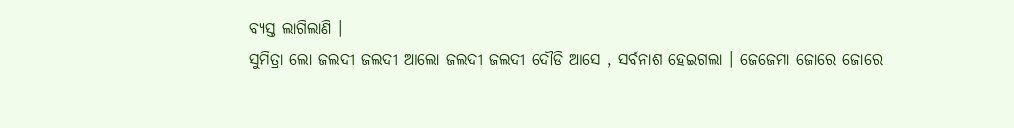ବ୍ୟସ୍ତ ଲାଗିଲାଣି ।
ସୁମିତ୍ରା ଲୋ ଜଲଦୀ ଜଲଦୀ ଆଲୋ ଜଲଦୀ ଜଲଦୀ ଦୌଡି ଆସେ , ସର୍ବନାଶ ହେଇଗଲା । ଜେଜେମା ଜୋରେ ଜୋରେ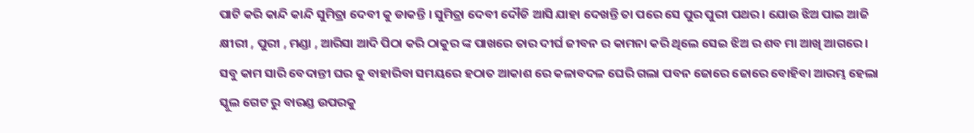ପାଟି କରି କାନ୍ଦି କାନ୍ଦି ସୁମିତ୍ରା ଦେବୀ କୁ ଡାକନ୍ତି । ସୁମିତ୍ରା ଦେବୀ ଦୌଡି ଆସି ଯାହା ଦେଖନ୍ତି ତା ପରେ ସେ ପୁର ପୁରୀ ପଥର । ଯୋଉ ଝିଅ ପାଇ ଆଜି କ୍ଷୀରୀ , ପୁରୀ , ମଣ୍ଡା , ଆରିସା ଆଦି ପିଠା କରି ଠାକୁର ଙ୍କ ପାଖରେ ତାର ଦୀର୍ଘ ଜୀବନ ର କାମନା କରି ଥିଲେ ସେଇ ଝିଅ ର ଶବ ମା ଆଖି ଆଗରେ ।
ସବୁ କାମ ସାରି ବେଦାନ୍ତୀ ଘର କୁ ବାହାରିବା ସମୟରେ ହଠାତ ଆକାଶ ରେ କଳାବଦଳ ଘେରି ଗଲା ପବନ ଜୋରେ ଜୋରେ ବୋହିବା ଆରମ୍ଭ ହେଲା ସ୍କୁଲ ଗେଟ ରୁ ବାରଣ୍ଡ ଉପରକୁ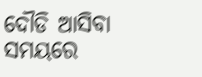ଦୌଡି ଆସିବା ସମୟରେ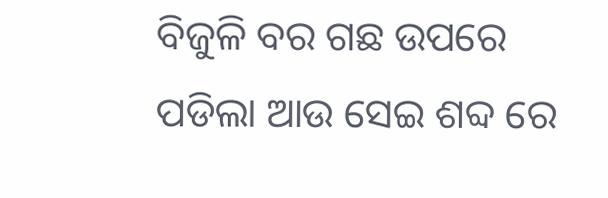ବିଜୁଳି ବର ଗଛ ଉପରେ ପଡିଲା ଆଉ ସେଇ ଶବ୍ଦ ରେ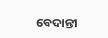ବେଦାନ୍ତୀ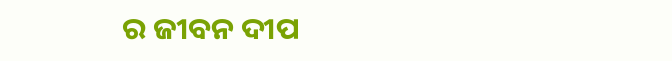ର ଜୀବନ ଦୀପ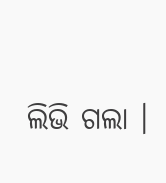ଲିଭି ଗଲା ।